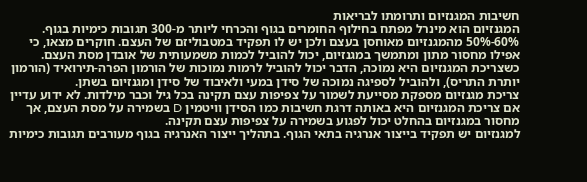חשיבות המגנזיום ותרומתו לבריאות
המגנזיום הוא מינרל מפתח בחילוף החומרים בגוף והכרחי ליותר מ-300 תגובות כימיות בגוף. 60%-50% מהמגנזיום מאוחסן בעצם ולכן יש לו תפקיד במטבוליזם של העצם. חוקרים מצאו, כי אפילו מחסור מתון ומתמשך במגנזיום, יכול להוביל לכמות משמעותית של אובדן מסת העצם. כשצריכת המגנזיום היא נמוכה, הדבר יכול להוביל לרמות נמוכות של הורמון הפרה-תירואיד (הורמון יותרת התריס), ולהוביל לספיגה נמוכה של סידן במעי ולאיבוד של סידן ומגנזיום בשתן.
צריכת מגנזיום מספקת מסייעת לשמור על צפיפות עצם תקינה בכל גיל וכבר מילדות. לא ידוע עדיין אם צריכת המגנזיום היא באותה דרגת חשיבות כמו הסידן וויטמין D בשמירה על מסת העצם, אך מחסור במגנזיום בהחלט יכול לפגוע בשמירה על צפיפות עצם תקינה.
למגנזיום יש תפקיד בייצור אנרגיה בתאי הגוף. בתהליך ייצור האנרגיה בגוף מעורבים תגובות כימיות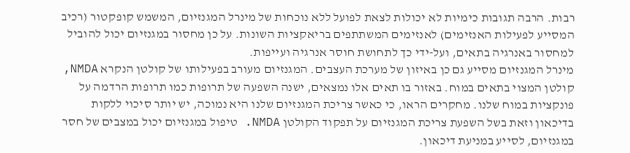רבות. הרבה תגובות כימיות לא יכולות לצאת לפועל ללא נוכחות של מינרל המגנזיום, המשמש קופקטור (רכיב המסייע לפעילות האנזימים) לאנזימים המשתתפים בריאקציות השונות. על כן מחסור במגנזיום יכול להוביל למחסור באנרגיה בתאים, ועל-ידי כך לתחושת חוסר אנרגיה ועייפות.
מינרל המגנזיום מסייע גם כן באיזון של מערכת העצבים. המגנזיום מעורב בפעילותו של קולטן הנקרא NMDA, קולטן המצוי בתאים במוח. באזור בו תאים אלו נמצאים, ישנה השפעה של תרופות כמו תרופות הרדמה על פונקציות במוח שלנו. מחקרים הראו, כי כאשר צריכת המגנזיום שלנו היא נמוכה, יש יותר סיכוי ללקות בדיכאון וזאת בשל השפעת צריכת המגנזיום על תפקוד הקולטן NMDA. טיפול במגנזיום יכול במצבים של חסר במגנזיום, לסייע במניעת דיכאון.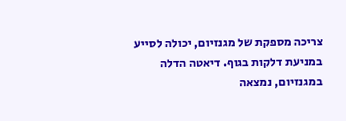צריכה מספקת של מגנזיום, יכולה לסייע במניעת דלקות בגוף. דיאטה הדלה במגנזיום, נמצאה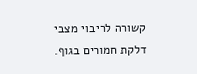קשורה לריבוי מצבי דלקת חמורים בגוף.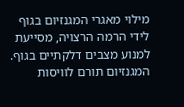מילוי מאגרי המגנזיום בגוף לידי הרמה הרצויה, מסייעת למנוע מצבים דלקתיים בגוף.
המגנזיום תורם לוויסות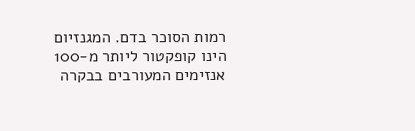רמות הסוכר בדם. המגנזיום הינו קופקטור ליותר מ-100 אנזימים המעורבים בבקרה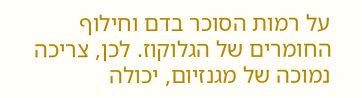על רמות הסוכר בדם וחילוף החומרים של הגלוקוז. לכן, צריכה נמוכה של מגנזיום, יכולה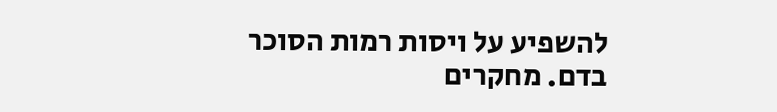להשפיע על ויסות רמות הסוכר בדם. מחקרים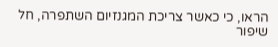הראו, כי כאשר צריכת המגנזיום השתפרה, חל שיפור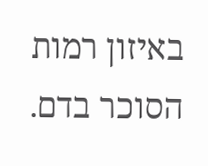באיזון רמות הסוכר בדם.